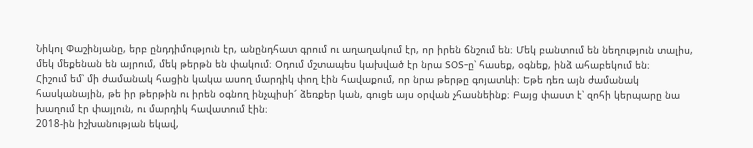Նիկոլ Փաշինյանը, երբ ընդդիմություն էր, անընդհատ գրում ու աղաղակում էր, որ իրեն ճնշում են։ Մեկ բանտում են նեղություն տալիս, մեկ մեքենան են այրում, մեկ թերթն են փակում։ Օդում մշտապես կախված էր նրա SOS-ը՝ հասեք, օգնեք, ինձ ահաբեկում են։
Հիշում եմ՝ մի ժամանակ հացին կակա ասող մարդիկ փող էին հավաքում, որ նրա թերթը գոյատևի։ Եթե դեռ այն ժամանակ հասկանային, թե իր թերթին ու իրեն օգնող ինչպիսի՜ ձեռքեր կան, գուցե այս օրվան չհասնեինք։ Բայց փաստ է՝ զոհի կերպարը նա խաղում էր փայլուն, ու մարդիկ հավատում էին։
2018-ին իշխանության եկավ,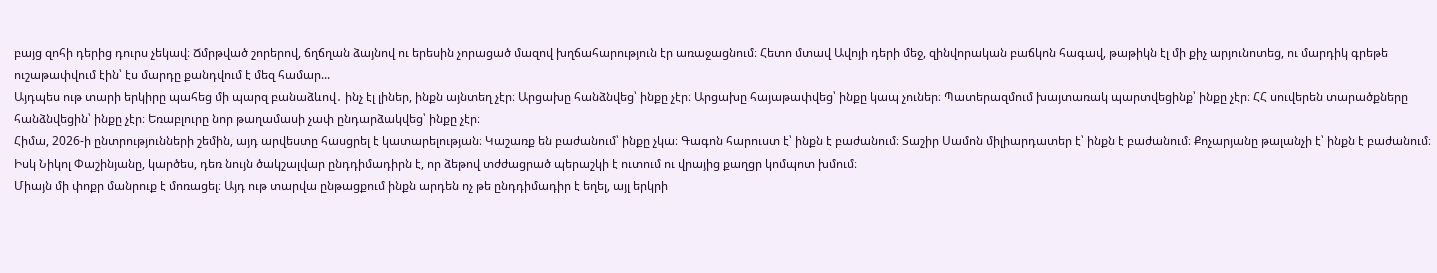բայց զոհի դերից դուրս չեկավ։ Ճմրթված շորերով, ճղճղան ձայնով ու երեսին չորացած մազով խղճահարություն էր առաջացնում։ Հետո մտավ Ավոյի դերի մեջ, զինվորական բաճկոն հագավ, թաթիկն էլ մի քիչ արյունոտեց, ու մարդիկ գրեթե ուշաթափվում էին՝ էս մարդը քանդվում է մեզ համար...
Այդպես ութ տարի երկիրը պահեց մի պարզ բանաձևով․ ինչ էլ լիներ, ինքն այնտեղ չէր։ Արցախը հանձնվեց՝ ինքը չէր։ Արցախը հայաթափվեց՝ ինքը կապ չուներ։ Պատերազմում խայտառակ պարտվեցինք՝ ինքը չէր։ ՀՀ սուվերեն տարածքները հանձնվեցին՝ ինքը չէր։ Եռաբլուրը նոր թաղամասի չափ ընդարձակվեց՝ ինքը չէր։
Հիմա, 2026-ի ընտրությունների շեմին, այդ արվեստը հասցրել է կատարելության։ Կաշառք են բաժանում՝ ինքը չկա։ Գագոն հարուստ է՝ ինքն է բաժանում։ Տաշիր Սամոն միլիարդատեր է՝ ինքն է բաժանում։ Քոչարյանը թալանչի է՝ ինքն է բաժանում։ Իսկ Նիկոլ Փաշինյանը, կարծես, դեռ նույն ծակշալվար ընդդիմադիրն է, որ ձեթով տժժացրած պերաշկի է ուտում ու վրայից քաղցր կոմպոտ խմում։
Միայն մի փոքր մանրուք է մոռացել։ Այդ ութ տարվա ընթացքում ինքն արդեն ոչ թե ընդդիմադիր է եղել, այլ երկրի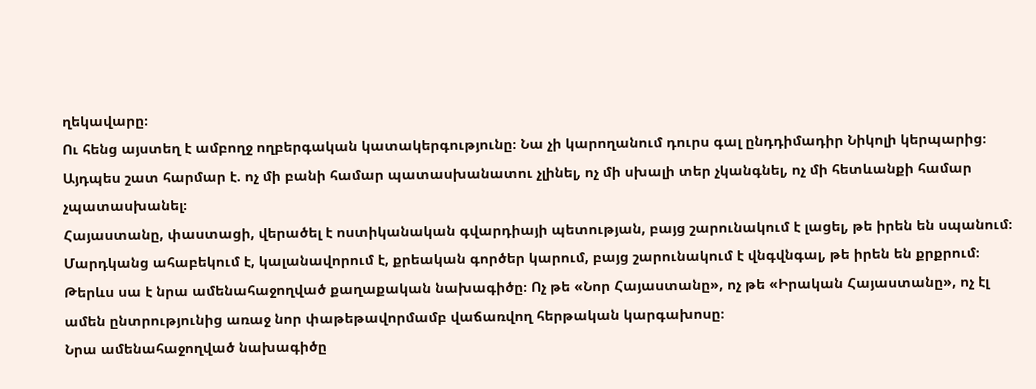ղեկավարը։
Ու հենց այստեղ է ամբողջ ողբերգական կատակերգությունը։ Նա չի կարողանում դուրս գալ ընդդիմադիր Նիկոլի կերպարից։ Այդպես շատ հարմար է. ոչ մի բանի համար պատասխանատու չլինել, ոչ մի սխալի տեր չկանգնել, ոչ մի հետևանքի համար չպատասխանել։
Հայաստանը, փաստացի, վերածել է ոստիկանական գվարդիայի պետության, բայց շարունակում է լացել, թե իրեն են սպանում։ Մարդկանց ահաբեկում է, կալանավորում է, քրեական գործեր կարում, բայց շարունակում է վնգվնգալ, թե իրեն են քրքրում։
Թերևս սա է նրա ամենահաջողված քաղաքական նախագիծը։ Ոչ թե «Նոր Հայաստանը», ոչ թե «Իրական Հայաստանը», ոչ էլ ամեն ընտրությունից առաջ նոր փաթեթավորմամբ վաճառվող հերթական կարգախոսը։
Նրա ամենահաջողված նախագիծը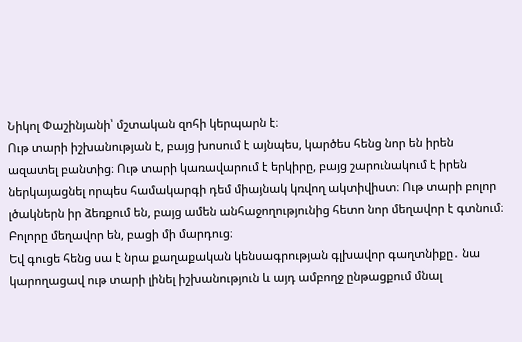Նիկոլ Փաշինյանի՝ մշտական զոհի կերպարն է։
Ութ տարի իշխանության է, բայց խոսում է այնպես, կարծես հենց նոր են իրեն ազատել բանտից։ Ութ տարի կառավարում է երկիրը, բայց շարունակում է իրեն ներկայացնել որպես համակարգի դեմ միայնակ կռվող ակտիվիստ։ Ութ տարի բոլոր լծակներն իր ձեռքում են, բայց ամեն անհաջողությունից հետո նոր մեղավոր է գտնում։
Բոլորը մեղավոր են, բացի մի մարդուց։
Եվ գուցե հենց սա է նրա քաղաքական կենսագրության գլխավոր գաղտնիքը․ նա կարողացավ ութ տարի լինել իշխանություն և այդ ամբողջ ընթացքում մնալ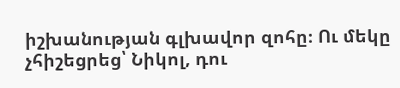իշխանության գլխավոր զոհը։ Ու մեկը չհիշեցրեց՝ Նիկոլ, դու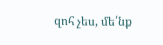զոհ չես, մե՛նք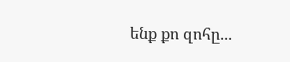ենք քո զոհը․․․